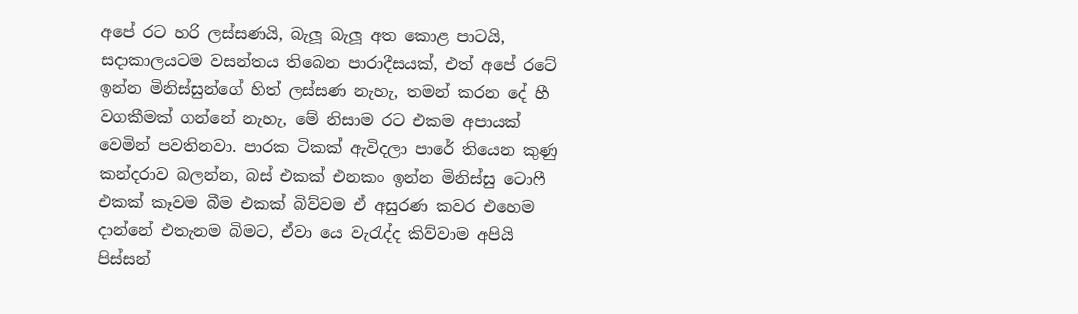අපේ රට හරි ලස්සණයි, බැලූ බැලූ අත කොළ පාටයි, සදාකාලයටම වසන්තය තිබෙන පාරාදීසයක්, එත් අපේ රටේ ඉන්න මිනිස්සුන්ගේ හිත් ලස්සණ නැහැ, තමන් කරන දේ හී වගකීමක් ගන්නේ නැහැ, මේ නිසාම රට එකම අපායක් වෙමින් පවතිනවා. පාරක ටිකක් ඇවිදලා පාරේ තියෙන කුණු කන්දරාව බලන්න, බස් එකක් එනකං ඉන්න මිනිස්සු ටොෆී එකක් කෑවම බීම එකක් බිව්වම ඒ අසුරණ කවර එහෙම දාන්නේ එතැනම බිමට, ඒවා යෙ වැරැද්ද කිව්වාම අපියි පිස්සන්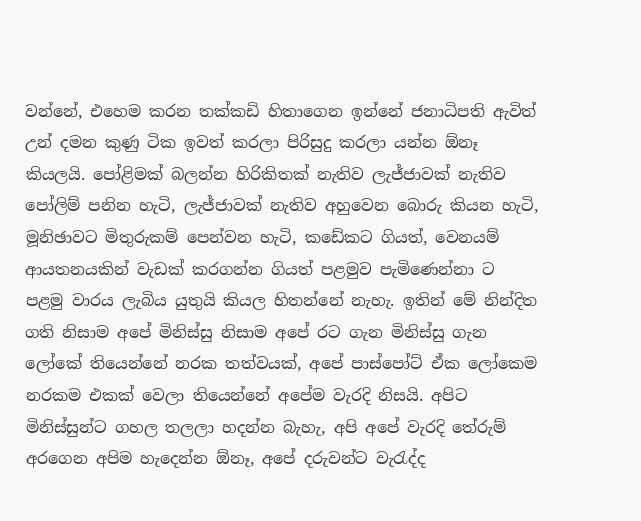වන්නේ, එහෙම කරන තක්කඩි හිතාගෙන ඉන්නේ ජනාධිපති ඇවිත් උන් දමන කුණු ටික ඉවත් කරලා පිරිසුදු කරලා යන්න ඕනෑ කියලයි. පෝළිමක් බලන්න හිරිකිතක් නැතිව ලැජ්ජාවක් නැතිව පෝලිම් පනින හැටි, ලැජ්ජාවක් නැතිව අහුවෙන බොරු කියන හැටි, මූනිඡාවට මිතුරුකම් පෙන්වන හැටි, කඩේකට ගියත්, වෙනයම් ආයතනයකින් වැඩක් කරගන්න ගියත් පළමුව පැමිණෙන්නා ට පළමු වාරය ලැබිය යුතුයි කියල හිතන්නේ නැහැ. ඉතින් මේ නින්දිත ගති නිසාම අපේ මිනිස්සු නිසාම අපේ රට ගැන මිනිස්සු ගැන ලෝකේ තියෙන්නේ නරක තත්වයක්, අපේ පාස්පෝට් ඒක ලෝකෙම නරකම එකක් වෙලා තියෙන්නේ අපේම වැරදි නිසයි. අපිට මිනිස්සුන්ට ගහල තලලා හදන්න බැහැ, අපි අපේ වැරදි තේරුම් අරගෙන අපිම හැදෙන්න ඕනෑ, අපේ දරුවන්ට වැරැද්ද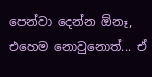පෙන්වා දෙන්න ඕනෑ, එහෙම නොවුනොත්... ඒ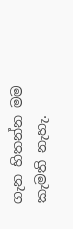ගැන හිතන්න මම කැමති නැහැ.